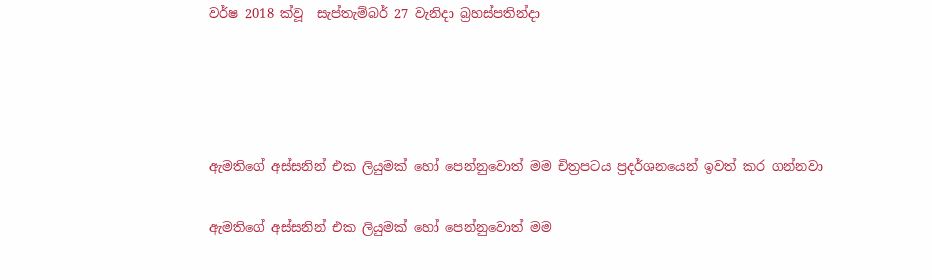වර්ෂ 2018 ක්වූ  සැප්තැම්බර් 27 වැනිදා බ්‍රහස්පතින්දා




ඇමතිගේ අස්සනින් එක ලියුමක් හෝ පෙන්නුවොත් මම චිත්‍රපටය ප්‍රදර්ශනයෙන් ඉවත් කර ගන්නවා

ඇමතිගේ අස්සනින් එක ලියුමක් හෝ පෙන්නුවොත් මම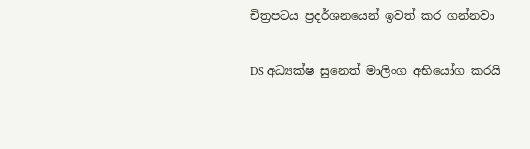චිත්‍රපටය ප්‍රදර්ශනයෙන් ඉවත් කර ගන්නවා

DS අධ්‍යක්ෂ සුනෙත් මාලිංග අභියෝග කරයි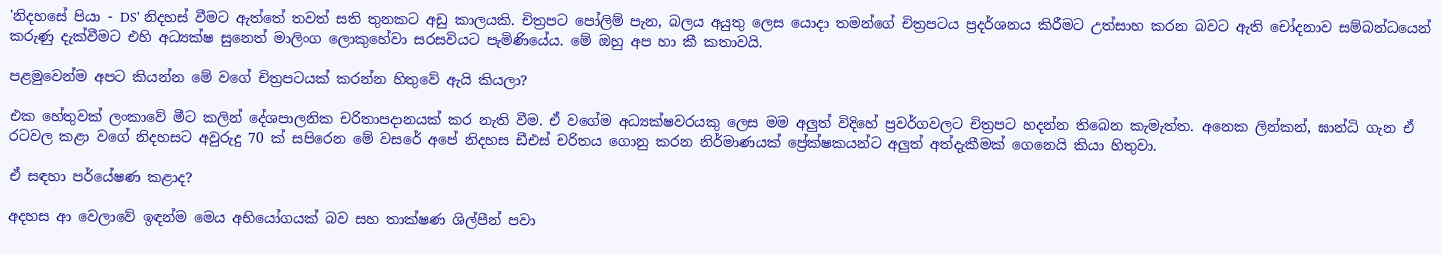'නිදහසේ පියා - DS' නිදහස් වීමට ඇත්තේ තවත් සති තුනකට අඩු කාලයකි. චිත්‍රපට පෝලිම් පැන, බලය අයුතු ලෙස යොදා තමන්ගේ චිත්‍රපටය ප්‍රදර්ශනය කිරීමට උත්සාහ කරන බවට ඇති චෝදනාව සම්බන්ධයෙන් කරුණු දැක්වීමට එහි අධ්‍යක්ෂ සුනෙත් මාලිංග ලොකුහේවා සරසවියට පැමිණියේය. මේ ඔහු අප හා කී කතාවයි.

පළමුවෙන්ම අපට කියන්න මේ වගේ චිත්‍රපටයක් කරන්න හිතුවේ ඇයි කියලා?

එක හේතුවක් ලංකාවේ මීට කලින් දේශපාලනික චරිතාපදානයක් කර නැති වීම. ඒ වගේම අධ්‍යක්ෂවරයකු ලෙස මම අලුත් විදිහේ ප්‍රවර්ගවලට චිත්‍රපට හදන්න තිබෙන කැමැත්ත. අනෙක ලින්කන්, ඝාන්ධි ගැන ඒ රටවල කළා වගේ නිදහසට අවුරුදු 70 ක් සපිරෙන මේ වසරේ අපේ නිදහස ඩීඑස් චරිතය ගොනු කරන නිර්මාණයක් ප්‍රේක්ෂකයන්ට අලුත් අත්දැකීමක් ගෙනෙයි කියා හිතුවා.

ඒ සඳහා පර්යේෂණ කළාද?

අදහස ආ වෙලාවේ ඉඳන්ම මෙය අභියෝගයක් බව සහ තාක්ෂණ ශිල්පීන් පවා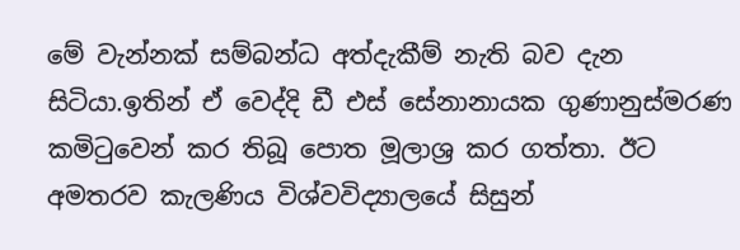මේ වැන්නක් සම්බන්ධ අත්දැකීම් නැති බව දැන සිටියා.ඉතින් ඒ වෙද්දි ඩී එස් සේනානායක ගුණානුස්මරණ කමිටුවෙන් කර තිබූ පොත මූලාශ්‍ර කර ගත්තා. ඊට අමතරව කැලණිය විශ්වවිද්‍යාලයේ සිසුන්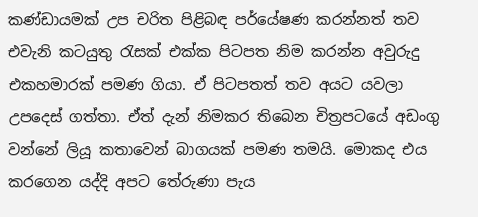කණ්ඩායමක් උප චරිත පිළිබඳ පර්යේෂණ කරන්නත් තව එවැනි කටයුතු රැසක් එක්ක පිටපත නිම කරන්න අවුරුදු එකහමාරක් පමණ ගියා. ඒ පිටපතත් තව අයට යවලා උපදෙස් ගත්තා. ඒත් දැන් නිමකර තිබෙන චිත්‍රපටයේ අඩංගු වන්නේ ලියූ කතාවෙන් බාගයක් පමණ තමයි. මොකද එය කරගෙන යද්දි අපට තේරුණා පැය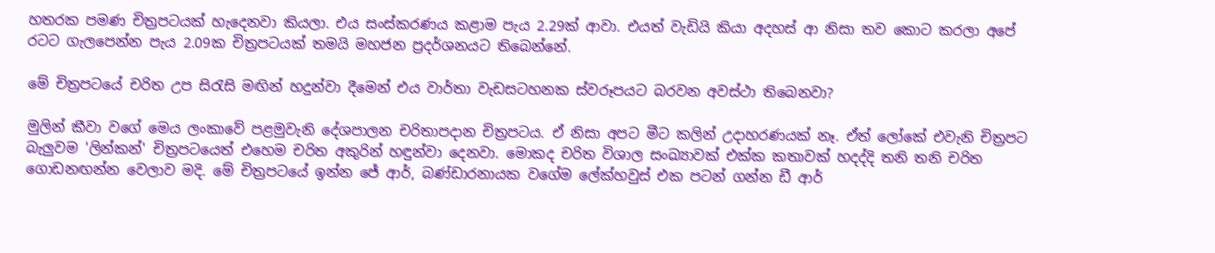හතරක පමණ චිත්‍රපටයක් හැදෙනවා කියලා. එය සංස්කරණය කළාම පැය 2.29ක් ආවා. එයත් වැඩියි කියා අදහස් ආ නිසා තව කොට කරලා අපේ රටට ගැලපෙන්න පැය 2.09ක චිත්‍රපටයක් තමයි මහජන ප්‍රදර්ශනයට තිබෙන්නේ.

මේ චිත්‍රපටයේ චරිත උප සිරැසි මඟින් හදුන්වා දීමෙන් එය වාර්තා වැඩසටහනක ස්වරූපයට බරවන අවස්ථා තිබෙනවා?

මුලින් කීවා වගේ මෙය ලංකාවේ පළමුවැනි දේශපාලන චරිතාපදාන චිත්‍රපටය. ඒ නිසා අපට මීට කලින් උදාහරණයක් නෑ. ඒත් ලෝකේ එවැනි චිත්‍රපට බැලුවම 'ලින්කන්' චිත්‍රපටයෙත් එහෙම චරිත අකුරින් හඳුන්වා දෙනවා. මොකද චරිත විශාල සංඛ්‍යාවක් එක්ක කතාවක් හදද්දි තනි තනි චරිත ගොඩනඟන්න වෙලාව මදි. මේ චිත්‍රපටයේ ඉන්න ජේ ආර්, බණ්ඩාරනායක වගේම ලේක්හවුස් එක පටන් ගන්න ඩී ආර්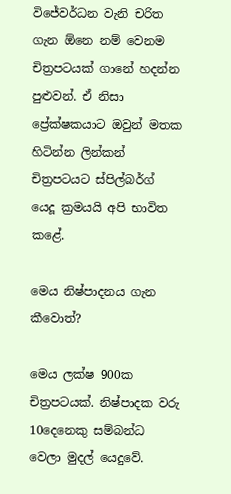විජේවර්ධන වැනි චරිත ගැන ඕනෙ නම් වෙනම චිත්‍රපටයක් ගානේ හදන්න පුළුවන්. ඒ නිසා ප්‍රේක්ෂකයාට ඔවුන් මතක හිටින්න ලින්කන් චිත්‍රපටයට ස්පිල්බර්ග් යෙදූ ක්‍රමයයි අපි භාවිත කළේ.

මෙය නිෂ්පාදනය ගැන කීවොත්?

මෙය ලක්ෂ 900ක චිත්‍රපටයක්. නිෂ්පාදක වරු 10දෙනෙකු සම්බන්ධ වෙලා මුදල් යෙදුවේ.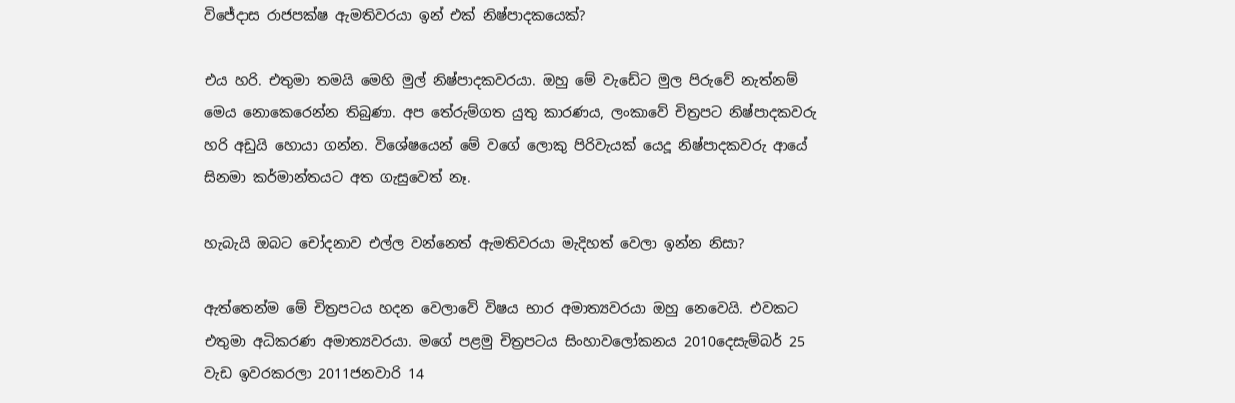විජේදාස රාජපක්ෂ ඇමතිවරයා ඉන් එක් නිෂ්පාදකයෙක්?

එය හරි. එතුමා තමයි මෙහි මුල් නිෂ්පාදකවරයා. ඔහු මේ වැඩේට මුල පිරුවේ නැත්නම් මෙය නොකෙරෙන්න තිබුණා. අප තේරුම්ගත යුතු කාරණය, ලංකාවේ චිත්‍රපට නිෂ්පාදකවරු හරි අඩුයි හොයා ගන්න. විශේෂයෙන් මේ වගේ ලොකු පිරිවැයක් යෙදූ නිෂ්පාදකවරු ආයේ සිනමා කර්මාන්තයට අත ගැසුවෙත් නෑ.

හැබැයි ඔබට චෝදනාව එල්ල වන්නෙත් ඇමතිවරයා මැදිහත් වෙලා ඉන්න නිසා?

ඇත්තෙන්ම මේ චිත්‍රපටය හදන වෙලාවේ විෂය භාර අමාත්‍යවරයා ඔහු නෙවෙයි. එවකට එතුමා අධිකරණ අමාත්‍යවරයා. මගේ පළමු චිත්‍රපටය සිංහාවලෝකනය 2010දෙසැම්බර් 25 වැඩ ඉවරකරලා 2011ජනවාරි 14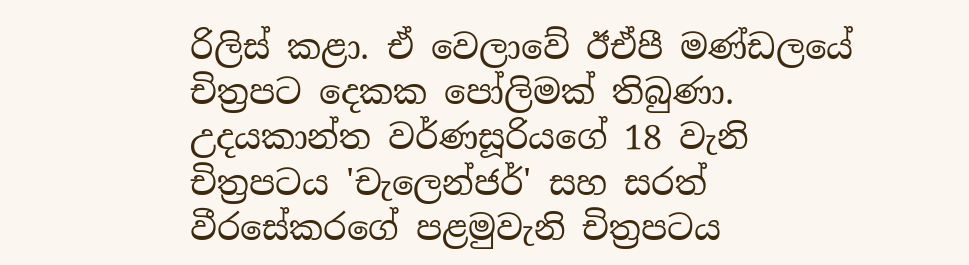රිලිස් කළා. ඒ වෙලාවේ ඊඒපී මණ්ඩලයේ චිත්‍රපට දෙකක පෝලිමක් තිබුණා. උදයකාන්ත වර්ණසූරියගේ 18 වැනි චිත්‍රපටය 'චැලෙන්ජර්' සහ සරත් වීරසේකරගේ පළමුවැනි චිත්‍රපටය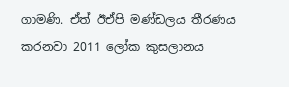ගාමණි. ඒත් ඊඒපි මණ්ඩලය තීරණය කරනවා 2011 ලෝක කුසලානය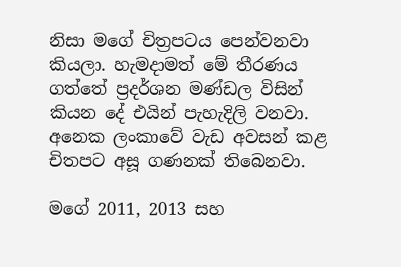නිසා මගේ චිත්‍රපටය පෙන්වනවා කියලා. හැමදාමත් මේ තීරණය ගත්තේ ප්‍රදර්ශන මණ්ඩල විසින් කියන දේ එයින් පැහැදිලි වනවා. අනෙක ලංකාවේ වැඩ අවසන් කළ චිතපට අසූ ගණනක් තිබෙනවා.

මගේ 2011, 2013 සහ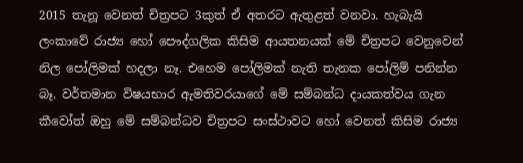2015 තැනූ වෙනත් චිත්‍රපට 3කුත් ඒ අතරට ඇතුළත් වනවා. හැබැයි ලංකාවේ රාජ්‍ය හෝ පෞද්ගලික කිසිම ආයතනයක් මේ චිත්‍රපට වෙනුවෙන් නිල පෝලිමක් හදලා නෑ. එහෙම පෝලිමක් නැති තැනක පෝලිම් පනින්න බෑ. වර්තමාන විෂයභාර ඇමතිවරයාගේ මේ සම්බන්ධ දායකත්වය ගැන කීවෝත් ඔහු මේ සම්බන්ධව චිත්‍රපට සංස්ථාවට හෝ වෙනත් කිසිම රාජ්‍ය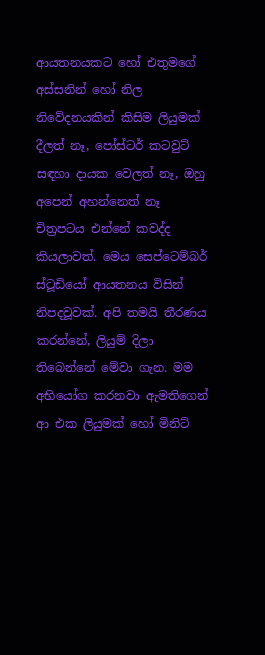ආයතනයකට හෝ එතුමගේ අස්සනින් හෝ නිල නිවේදනයකින් කිසිම ලියුමක් දීලත් නෑ, පෝස්ටර් කටවුට් සඳහා දායක වෙලත් නෑ, ඔහු අපෙන් අහන්නෙත් නෑ චිත්‍රපටය එන්නේ කවද්ද කියලාවත්. මෙය සෙප්ටෙම්බර් ස්ටූඩියෝ ආයතනය විසින් නිපදවූවක්. අපි තමයි තීරණය කරන්නේ, ලියුම් දිලා තිබෙන්නේ මේවා ගැන. මම අභියෝග කරනවා ඇමතිගෙන් ආ එක ලියුමක් හෝ මිනිට්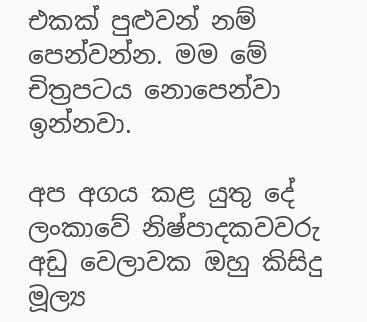එකක් පුළුවන් නම් පෙන්වන්න. මම මේ චිත්‍රපටය නොපෙන්වා ඉන්නවා.

අප අගය කළ යුතු දේ ලංකාවේ නිෂ්පාදකවවරු අඩු වෙලාවක ඔහු කිසිදු මූල්‍ය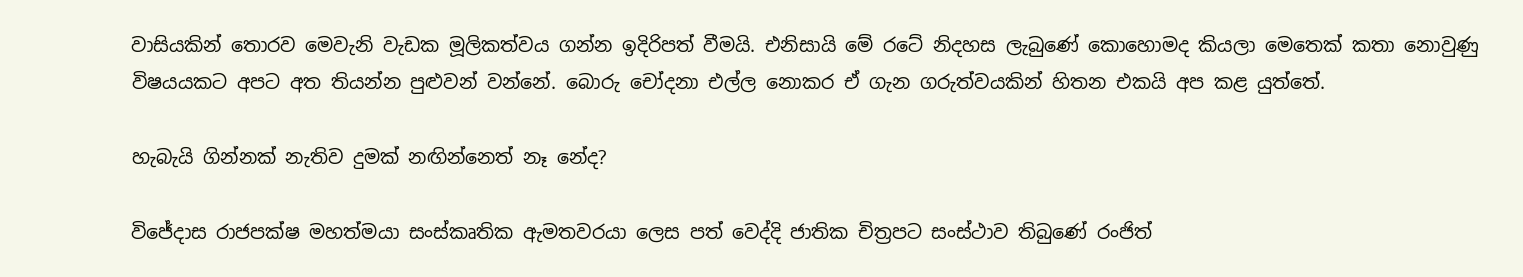වාසියකින් තොරව මෙවැනි වැඩක මූලිකත්වය ගන්න ඉදිරිපත් වීමයි. එනිසායි මේ රටේ නිදහස ලැබුණේ කොහොමද කියලා මෙතෙක් කතා නොවුණු විෂයයකට අපට අත තියන්න පුළුවන් වන්නේ. බොරු චෝදනා එල්ල නොකර ඒ ගැන ගරුත්වයකින් හිතන එකයි අප කළ යුත්තේ.

හැබැයි ගින්නක් නැතිව දුමක් නඟින්නෙත් නෑ නේද?

විජේදාස රාජපක්ෂ මහත්මයා සංස්කෘතික ඇමතවරයා ලෙස පත් වෙද්දි ජාතික චිත්‍රපට සංස්ථාව තිබුණේ රංජිත්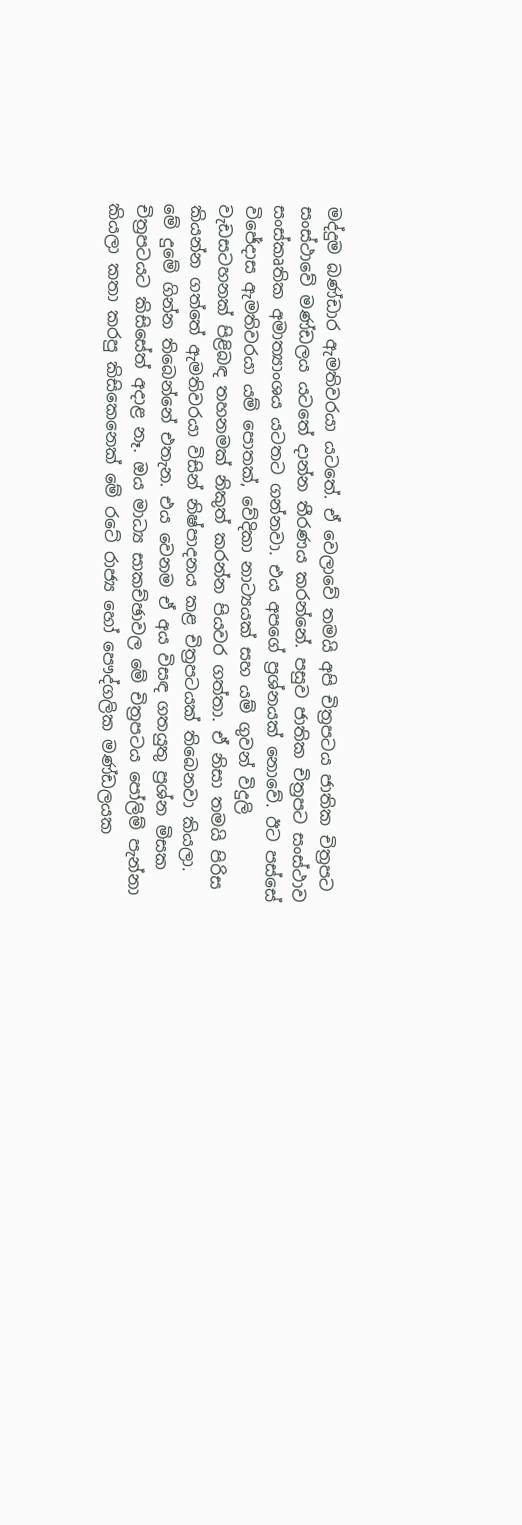මද්දුම බණ්ඩාර ඇමතිවරයා යටතේ. ඒ වෙලාවේ තමයි අපි චිත්‍රපටය ජාතික චිත්‍රපට සංස්ථාවේ මණ්ඩලය යටතේ දාන්න තීරණය කරන්නේ. පසුව ජාතික චිත්‍රපට සංස්ථාව සංස්කෘතික අමාත්‍යාංශය යටතට ගන්නවා. එය අපගේ ප්‍රශ්නයක් නොවේ. ඊට පස්සේ විජේදාස ඇමතිවරයා යම් පොතක්, වේදිකා නාට්‍යයක් සහ යම් ගුවන් විදුලි වැඩසටහනක් පිළිබඳ තහනමක් නිකුත් කරන්න පියවර ගත්තා. ඒ නිසා තමයි පිරිස කියන්න ගත්තේ ඇමතිවරයා විසින් නිෂ්පාදනය කළ චිත්‍රපටයක් තිබෙනවා කියලා. මේ දුමේ ගින්න තිබෙන්නේ එතැන. එය වෙනම ඒ අය විසඳ ගතයුතු ප්‍රශ්න මිසක චිත්‍රපටයට කිසිසේත් අදාළ නෑ. ඔය මාධ්‍ය සාකච්ඡාවල මේ චිත්‍රපටය පෝලිම් පැන්නා කියලා කතා කරපු කිසිකෙනෙක් මේ රටේ රාජ්‍ය හෝ පෞද්ගලික මණ්ඩලයක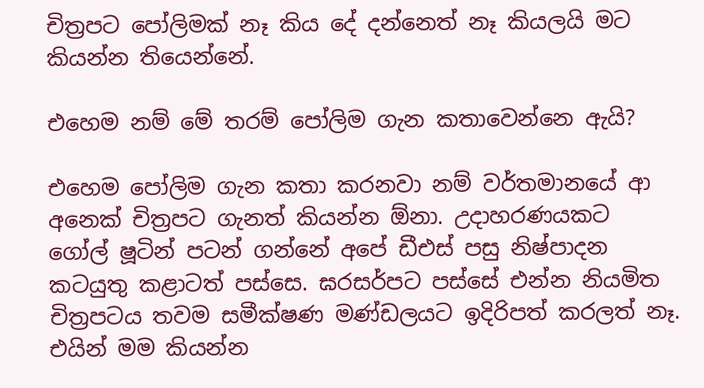චිත්‍රපට පෝලිමක් නෑ කිය දේ දන්නෙත් නෑ කියලයි මට කියන්න තියෙන්නේ.

එහෙම නම් මේ තරම් පෝලිම ගැන කතාවෙන්නෙ ඇයි?

එහෙම පෝලිම ගැන කතා කරනවා නම් වර්තමානයේ ආ අනෙක් චිත්‍රපට ගැනත් කියන්න ඕනා. උදාහරණයකට ගෝල් ෂූටින් පටන් ගන්නේ අපේ ඩීඑස් පසු නිෂ්පාදන කටයුතු කළාටත් පස්සෙ. ඝරසර්පට පස්සේ එන්න නියමිත චිත්‍රපටය තවම සමීක්ෂණ මණ්ඩලයට ඉදිරිපත් කරලත් නෑ. එයින් මම කියන්න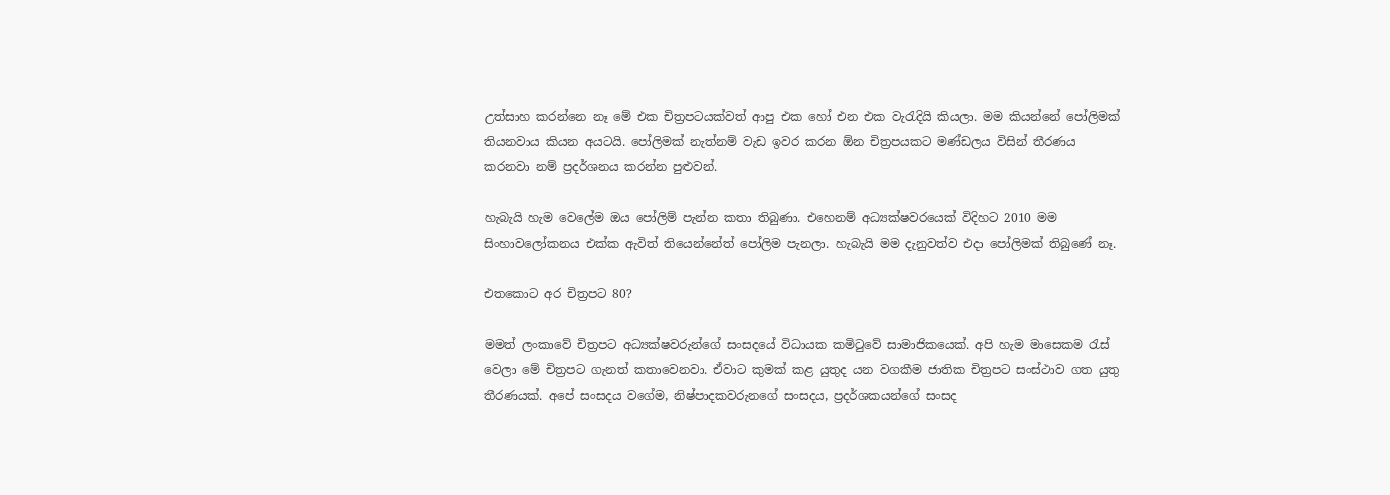උත්සාහ කරන්නෙ නෑ මේ එක චිත්‍රපටයක්වත් ආපු එක හෝ එන එක වැරැදියි කියලා. මම කියන්නේ පෝලිමක් තියනවාය කියන අයටයි. පෝලිමක් නැත්නම් වැඩ ඉවර කරන ඕන චිත්‍රපයකට මණ්ඩලය විසින් තීරණය කරනවා නම් ප්‍රදර්ශනය කරන්න පුළුවන්.

හැබැයි හැම වෙලේම ඔය පෝලිම් පැන්න කතා තිබුණා. එහෙනම් අධ්‍යක්ෂවරයෙක් විදිහට 2010 මම සිංහාවලෝකනය එක්ක ඇවිත් තියෙන්නේත් පෝලිම පැනලා. හැබැයි මම දැනුවත්ව එදා පෝලිමක් තිබුණේ නෑ.

එතකොට අර චිත්‍රපට 80?

මමත් ලංකාවේ චිත්‍රපට අධ්‍යක්ෂවරුන්ගේ සංසදයේ විධායක කමිටුවේ සාමාජිකයෙක්. අපි හැම මාසෙකම රැස් වෙලා මේ චිත්‍රපට ගැනත් කතාවෙනවා. ඒවාට කුමක් කළ යුතුද යන වගකීම ජාතික චිත්‍රපට සංස්ථාව ගත යුතු තීරණයක්. අපේ සංසදය වගේම, නිෂ්පාදකවරුනගේ සංසදය, ප්‍රදර්ශකයන්ගේ සංසද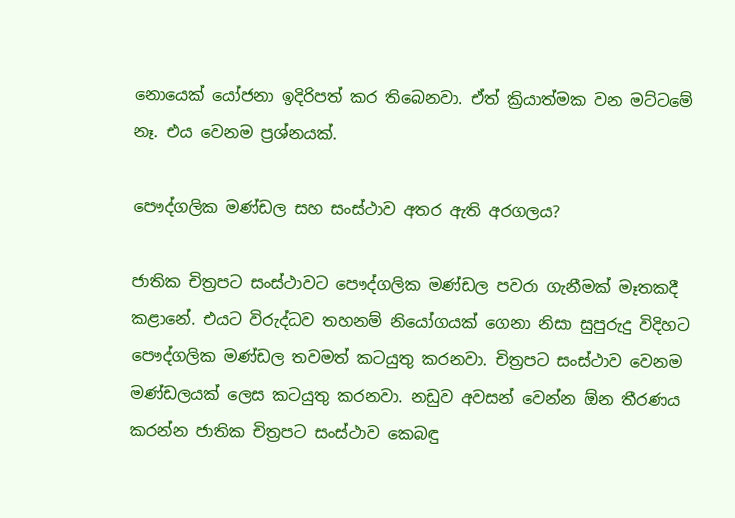නොයෙක් යෝජනා ඉදිරිපත් කර තිබෙනවා. ඒත් ක්‍රියාත්මක වන මට්ටමේ නෑ. එය වෙනම ප්‍රශ්නයක්.

පෞද්ගලික මණ්ඩල සහ සංස්ථාව අතර ඇති අරගලය?

ජාතික චිත්‍රපට සංස්ථාවට පෞද්ගලික මණ්ඩල පවරා ගැනීමක් මෑතකදී කළානේ. එයට විරුද්ධව තහනම් නියෝගයක් ගෙනා නිසා සුපුරුදු විදිහට පෞද්ගලික මණ්ඩල තවමත් කටයුතු කරනවා. චිත්‍රපට සංස්ථාව වෙනම මණ්ඩලයක් ලෙස කටයුතු කරනවා. නඩුව අවසන් වෙන්න ඕන තීරණය කරන්න ජාතික චිත්‍රපට සංස්ථාව කෙබඳු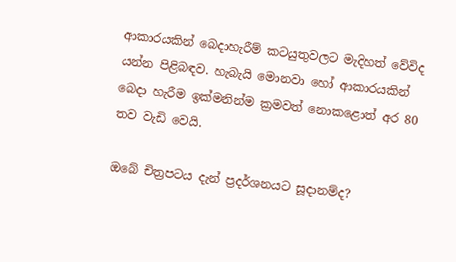ආකාරයකින් බෙදාහැරීම් කටයුතුවලට මැදිහත් වේවිද යන්න පිළිබඳව. හැබැයි මොනවා හෝ ආකාරයකින් බෙදා හැරීම ඉක්මනින්ම ක්‍රමවත් නොකළොත් අර 80 තව වැඩි වෙයි.

ඔබේ චිත්‍රපටය දැන් ප්‍රදර්ශනයට සූදානම්ද?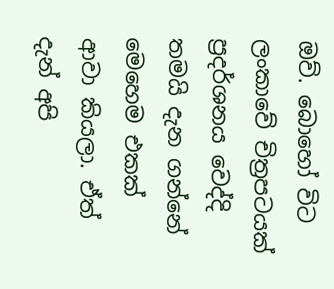ඔව්. බොහෝ විට ලංකාවේ චිත්‍රපටයක් ප්‍රදර්ශනය වෙද්දි තමයි දැන ගන්නේ මෙහෙම එකක් ආවා කියලා. ඒත් දැන් අපි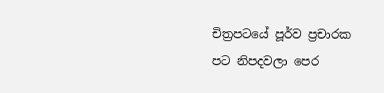චිත්‍රපටයේ පූර්ව ප්‍රචාරක පට නිපදවලා පෙර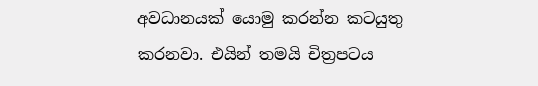අවධානයක් යොමු කරන්න කටයුතු කරනවා. එයින් තමයි චිත්‍රපටය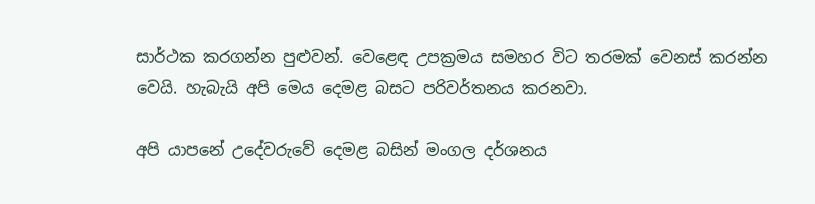සාර්ථක කරගන්න පුළුවන්. වෙළෙඳ උපක්‍රමය සමහර විට තරමක් වෙනස් කරන්න වෙයි. හැබැයි අපි මෙය දෙමළ බසට පරිවර්තනය කරනවා.

අපි යාපනේ උදේවරුවේ දෙමළ බසින් මංගල දර්ශනය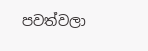පවත්වලා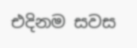එදිනම සවස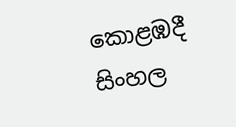කොළඹදී සිංහල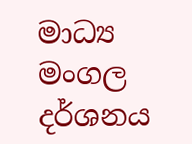මාධ්‍ය මංගල දර්ශනය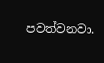පවත්වනවා.